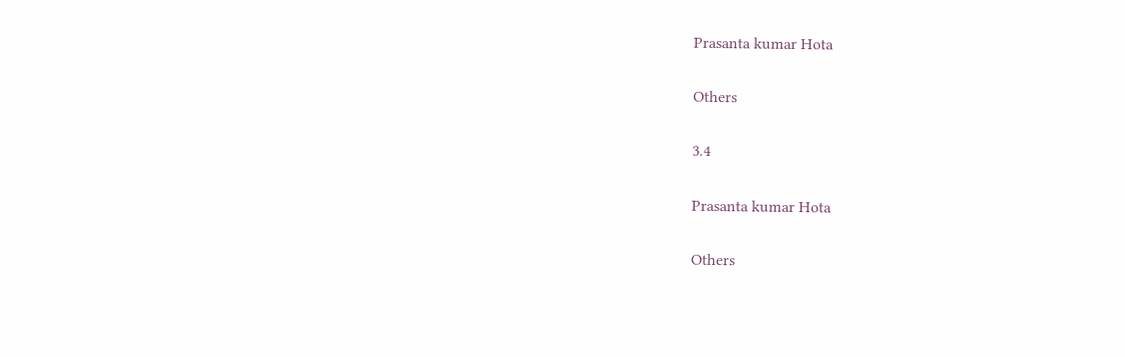Prasanta kumar Hota

Others

3.4

Prasanta kumar Hota

Others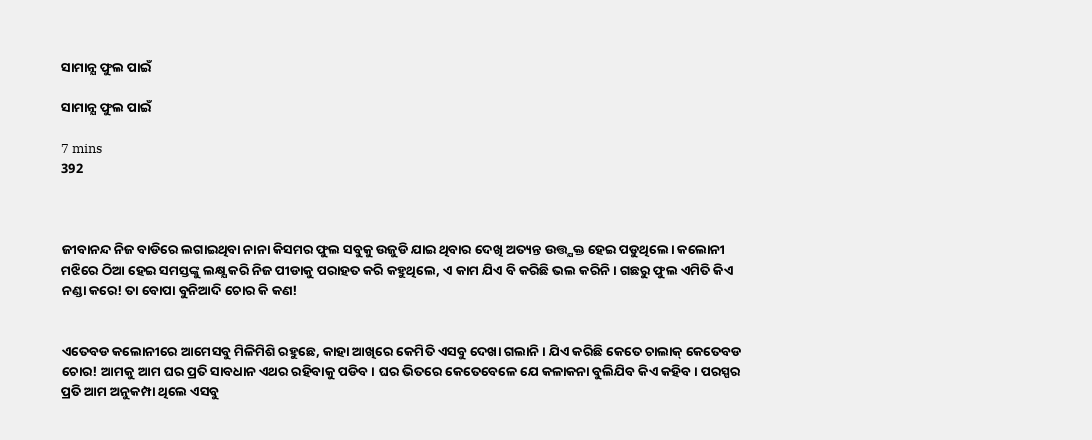ସାମାନ୍ଯ ଫୁଲ ପାଇଁ

ସାମାନ୍ଯ ଫୁଲ ପାଇଁ

7 mins
392



ଜୀବାନନ୍ଦ ନିଜ ବାଡିରେ ଲଗାଇଥିବା ନାନା କିସମର ଫୁଲ ସବୁକୁ ଉଜୁଡି ଯାଇ ଥିବାର ଦେଖି ଅତ୍ୟନ୍ତ ଉତ୍ତ୍ଯକ୍ତ ହେଇ ପଡୁଥିଲେ। କଲୋନୀ ମଝିରେ ଠିଆ ହେଇ ସମସ୍ତଙ୍କୁ ଲକ୍ଷ୍ଯ କରି ନିଜ ପୀଡାକୁ ପରାହତ କରି କହୁଥିଲେ, ଏ କାମ ଯିଏ ବି କରିଛି ଭଲ କରିନି। ଗଛରୁ ଫୁଲ ଏମିତି କିଏ ନଣ୍ଡା କରେ! ତା ବୋପା ବୁନିଆଦି ଚୋର କି କଣ!


ଏତେବଡ କଲୋନୀରେ ଆମେସବୁ ମିଳିମିଶି ରହୁଛେ, କାହା ଆଖିରେ କେମିତି ଏସବୁ ଦେଖା ଗଲାନି। ଯିଏ କରିଛି କେତେ ଚାଲାକ୍ କେତେବଡ ଚୋର! ଆମକୁ ଆମ ଘର ପ୍ରତି ସାବଧାନ ଏଥର ରହିବାକୁ ପଡିବ। ଘର ଭିତରେ କେତେବେଳେ ଯେ କଳାକନା ବୁଲିଯିବ କିଏ କହିବ। ପରସ୍ପର ପ୍ରତି ଆମ ଅନୁକମ୍ପା ଥିଲେ ଏସବୁ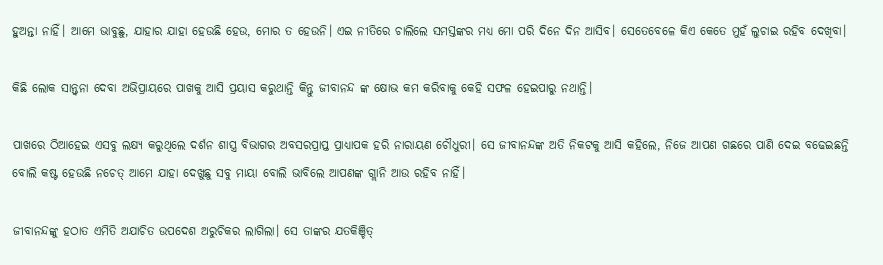ହୁଅନ୍ତା ନାହିଁ। ଆମେ ଭାବୁଛୁ, ଯାହାର ଯାହା ହେଉଛି ହେଉ, ମୋର ତ ହେଉନି। ଏଇ ନୀତିରେ ଚାଲିଲେ ସମସ୍ତଙ୍କର ମଧ୍ଯ ମୋ ପରି ଦିନେ ଦିନ ଆସିବ। ସେତେବେଳେ କିଏ କେତେ ମୁହଁ ଲୁଚାଇ ରହିବ ଦେଖିବା।

କିଛି ଲୋକ ସାନ୍ତ୍ୱନା ଦେବା ଅଭିପ୍ରାୟରେ ପାଖକୁ ଆସି ପ୍ରୟାସ କରୁଥାନ୍ତି କିନ୍ତୁ ଜୀବାନନ୍ଦ ଙ୍କ କ୍ଷୋଭ କମ କରିବାକୁ କେହି ସଫଳ ହେଇପାରୁ ନଥାନ୍ତି।

ପାଖରେ ଠିଆହେଇ ଏସବୁ ଲକ୍ଷ୍ଯ କରୁଥିଲେ ଦର୍ଶନ ଶାସ୍ତ୍ର ବିଭାଗର ଅବସରପ୍ରାପ୍ତ ପ୍ରାଧ୍ୟାପକ ହରି ନାରାୟଣ ଚୌଧୁରୀ। ସେ ଜୀବାନନ୍ଦଙ୍କ ଅତି ନିକଟକୁ ଆସି କହିଲେ, ନିଜେ ଆପଣ ଗଛରେ ପାଣି ଦେଇ ବଢେଇଛନ୍ତି ବୋଲି କଷ୍ଟ ହେଉଛି ନଚେତ୍ ଆମେ ଯାହା ଦେଖୁଛୁ ସବୁ ମାୟା ବୋଲି ଭାବିଲେ ଆପଣଙ୍କ ଗ୍ଲାନି ଆଉ ରହିବ ନାହିଁ।

ଜୀବାନନ୍ଦଙ୍କୁ ହଠାତ ଏମିତି ଅଯାଚିତ ଉପଦେଶ ଅରୁଚିକର ଲାଗିଲା। ସେ ତାଙ୍କର ଯତକିଞ୍ଚିତ୍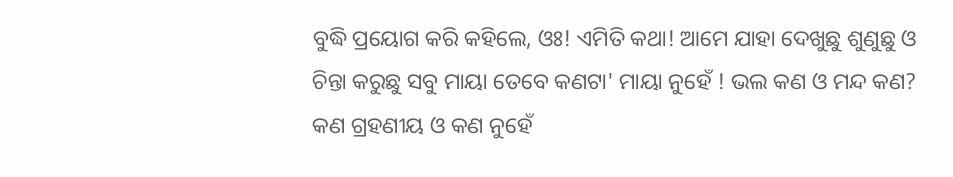ବୁଦ୍ଧି ପ୍ରୟୋଗ କରି କହିଲେ, ଓଃ! ଏମିତି କଥା! ଆମେ ଯାହା ଦେଖୁଛୁ ଶୁଣୁଛୁ ଓ ଚିନ୍ତା କରୁଛୁ ସବୁ ମାୟା ତେବେ କଣଟା' ମାୟା ନୁହେଁ ! ଭଲ କଣ ଓ ମନ୍ଦ କଣ? କଣ ଗ୍ରହଣୀୟ ଓ କଣ ନୁହେଁ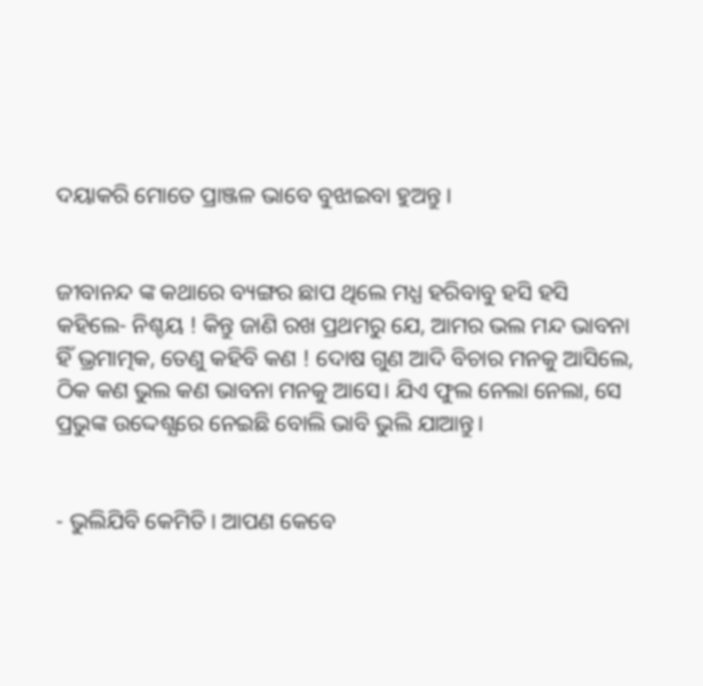ଦୟାକରି ମୋତେ ପ୍ରାଞ୍ଜଳ ଭାବେ ବୁଝାଇବା ହୁଅନ୍ତୁ ।


ଜୀବାନନ୍ଦ ଙ୍କ କଥାରେ ବ୍ୟଙ୍ଗର ଛାପ ଥିଲେ ମଧ୍ଯ ହରିବାବୁ ହସି ହସି କହିଲେ- ନିଶ୍ଚୟ ! କିନ୍ତୁ ଜାଣି ରଖ ପ୍ରଥମରୁ ଯେ, ଆମର ଭଲ ମନ୍ଦ ଭାବନା ହିଁ ଭ୍ରମାତ୍ମକ, ତେଣୁ କହିବି କଣ ! ଦୋଷ ଗୁଣ ଆଦି ବିଚାର ମନକୁ ଆସିଲେ, ଠିକ କଣ ଭୁଲ କଣ ଭାବନା ମନକୁ ଆସେ। ଯିଏ ଫୁଲ ନେଲା ନେଲା, ସେ ପ୍ରଭୁଙ୍କ ଉଦ୍ଦେଶ୍ଯରେ ନେଇଛି ବୋଲି ଭାବି ଭୁଲି ଯାଆନ୍ତୁ।


- ଭୁଲିଯିବି କେମିତି। ଆପଣ କେବେ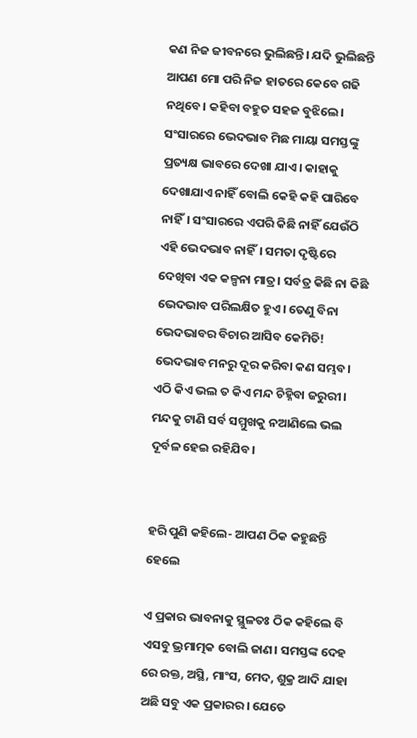କଣ ନିଜ ଜୀବନରେ ଭୁଲିଛନ୍ତି। ଯଦି ଭୁଲିଛନ୍ତି ଆପଣ ମୋ ପରି ନିଜ ହାତରେ କେବେ ଗଢି ନଥିବେ। କହିବା ବହୁତ ସହଜ ବୁଝିଲେ। ସଂସାରରେ ଭେଦଭାବ ମିଛ ମାୟା ସମସ୍ତଙ୍କୁ ପ୍ରତ୍ୟକ୍ଷ ଭାବରେ ଦେଖା ଯାଏ। କାହାକୁ ଦେଖାଯାଏ ନାହିଁ ବୋଲି କେହି କହି ପାରିବେ ନାହିଁ। ସଂସାରରେ ଏପରି କିଛି ନାହିଁ ଯେଉଁଠି ଏହି ଭେଦଭାବ ନାହିଁ। ସମତା ଦୃଷ୍ଟିରେ ଦେଖିବା ଏକ କଳ୍ପନା ମାତ୍ର। ସର୍ବତ୍ର କିଛି ନା କିଛି ଭେଦଭାବ ପରିଲକ୍ଷିତ ହୁଏ। ତେଣୁ ବିନା ଭେଦଭାବର ବିଚାର ଆସିବ କେମିତି! ଭେଦଭାବ ମନରୁ ଦୂର କରିବା କଣ ସମ୍ଭବ। ଏଠି କିଏ ଭଲ ତ କିଏ ମନ୍ଦ ଚିହ୍ନିବା ଜରୁରୀ। ମନ୍ଦକୁ ଟାଣି ସର୍ବ ସମ୍ମୁଖକୁ ନଆଣିଲେ ଭଲ ଦୂର୍ବଳ ହେଇ ରହିଯିବ।


ହରି ପୁଣି କହିଲେ- ଆପଣ ଠିକ କହୁଛନ୍ତି ହେଲେ

ଏ ପ୍ରକାର ଭାବନାକୁ ସ୍ଥୁଳତଃ ଠିକ କହିଲେ ବି ଏସବୁ ଭ୍ରମାତ୍ମକ ବୋଲି ଜାଣ। ସମସ୍ତଙ୍କ ଦେହ ରେ ରକ୍ତ, ଅସ୍ଥି, ମାଂସ, ମେଦ, ଶୁକ୍ର ଆଦି ଯାହା ଅଛି ସବୁ ଏକ ପ୍ରକାରର। ଯେତେ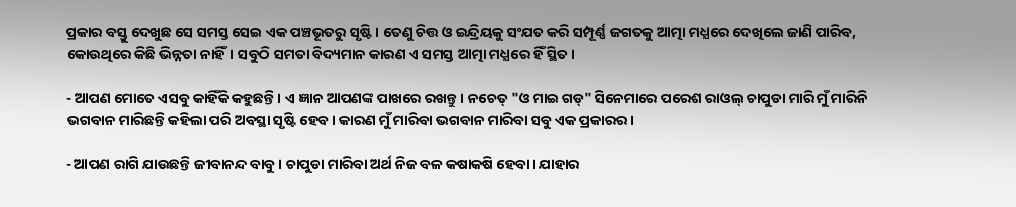ପ୍ରକାର ବସ୍ତୁ ଦେଖୁଛ ସେ ସମସ୍ତ ସେଇ ଏକ ପଞ୍ଚଭୂତରୁ ସୃଷ୍ଟି। ତେଣୁ ଚିତ୍ତ ଓ ଇନ୍ଦ୍ରିୟକୁ ସଂଯତ କରି ସମ୍ପୂର୍ଣ୍ଣ ଜଗତକୁ ଆତ୍ମା ମଧ୍ଯରେ ଦେଖିଲେ ଜାଣି ପାରିବ, କୋଉଥିରେ କିଛି ଭିନ୍ନତା ନାହିଁ। ସବୁଠି ସମତା ବିଦ୍ୟମାନ କାରଣ ଏ ସମସ୍ତ ଆତ୍ମା ମଧ୍ଯରେ ହିଁ ସ୍ଥିତ।

- ଆପଣ ମୋତେ ଏସବୁ କାହିଁକି କହୁଛନ୍ତି। ଏ ଜ୍ଞାନ ଆପଣଙ୍କ ପାଖରେ ରଖନ୍ତୁ। ନଚେତ୍ "ଓ ମାଇ ଗଡ୍" ସିନେମାରେ ପରେଶ ରାଓଲ୍ ଚାପୁଡା ମାରି ମୁଁ ମାରିନି ଭଗବାନ ମାରିଛନ୍ତି କହିଲା ପରି ଅବସ୍ଥା ସୃଷ୍ଟି ହେବ। କାରଣ ମୁଁ ମାରିବା ଭଗବାନ ମାରିବା ସବୁ ଏକ ପ୍ରକାରର।

- ଆପଣ ରାଗି ଯାଉଛନ୍ତି ଜୀବାନନ୍ଦ ବାବୁ। ଚାପୁଡା ମାରିବା ଅର୍ଥ ନିଜ ବଳ କଷାକଷି ହେବା। ଯାହାର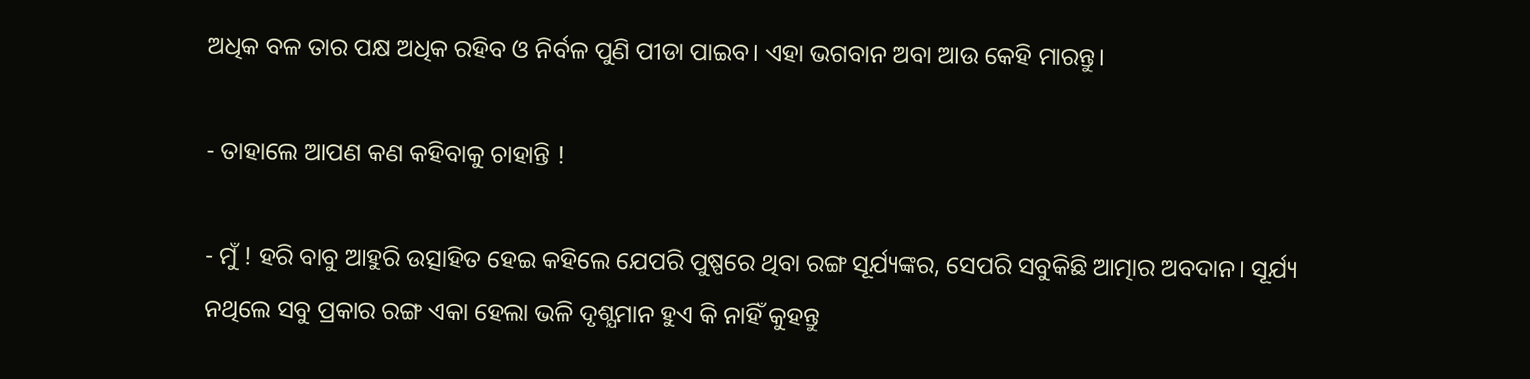ଅଧିକ ବଳ ତାର ପକ୍ଷ ଅଧିକ ରହିବ ଓ ନିର୍ବଳ ପୁଣି ପୀଡା ପାଇବ। ଏହା ଭଗବାନ ଅବା ଆଉ କେହି ମାରନ୍ତୁ।

- ତାହାଲେ ଆପଣ କଣ କହିବାକୁ ଚାହାନ୍ତି !

- ମୁଁ ! ହରି ବାବୁ ଆହୁରି ଉତ୍ସାହିତ ହେଇ କହିଲେ ଯେପରି ପୁଷ୍ପରେ ଥିବା ରଙ୍ଗ ସୂର୍ଯ୍ୟଙ୍କର, ସେପରି ସବୁକିଛି ଆତ୍ମାର ଅବଦାନ। ସୂର୍ଯ୍ୟ ନଥିଲେ ସବୁ ପ୍ରକାର ରଙ୍ଗ ଏକା ହେଲା ଭଳି ଦୃଶ୍ଯମାନ ହୁଏ କି ନାହିଁ କୁହନ୍ତୁ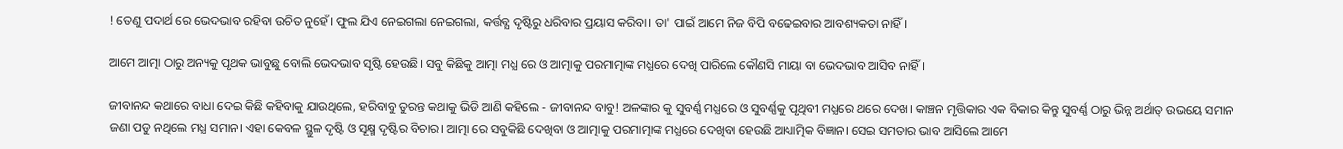! ତେଣୁ ପଦାର୍ଥ ରେ ଭେଦଭାବ ରହିବା ଉଚିତ ନୁହେଁ। ଫୁଲ ଯିଏ ନେଇଗଲା ନେଇଗଲା, କର୍ତ୍ତବ୍ଯ ଦୃଷ୍ଟିରୁ ଧରିବାର ପ୍ରୟାସ କରିବା। ତା' ପାଇଁ ଆମେ ନିଜ ବିପି ବଢେଇବାର ଆବଶ୍ୟକତା ନାହିଁ।

ଆମେ ଆତ୍ମା ଠାରୁ ଅନ୍ୟକୁ ପୃଥକ ଭାବୁଛୁ ବୋଲି ଭେଦଭାବ ସୃଷ୍ଟି ହେଉଛି। ସବୁ କିଛିକୁ ଆତ୍ମା ମଧ୍ଯ ରେ ଓ ଆତ୍ମାକୁ ପରମାତ୍ମାଙ୍କ ମଧ୍ଯରେ ଦେଖି ପାରିଲେ କୌଣସି ମାୟା ବା ଭେଦଭାବ ଆସିବ ନାହିଁ।

ଜୀବାନନ୍ଦ କଥାରେ ବାଧା ଦେଇ କିଛି କହିବାକୁ ଯାଉଥିଲେ, ହରିବାବୁ ତୁରନ୍ତ କଥାକୁ ଭିଡି ଆଣି କହିଲେ - ଜୀବାନନ୍ଦ ବାବୁ! ଅଳଙ୍କାର କୁ ସୁବର୍ଣ୍ଣ ମଧ୍ଯରେ ଓ ସୁବର୍ଣ୍ଣକୁ ପୃଥିବୀ ମଧ୍ଯରେ ଥରେ ଦେଖ। କାଞ୍ଚନ ମୃତ୍ତିକାର ଏକ ବିକାର କିନ୍ତୁ ସୁବର୍ଣ୍ଣ ଠାରୁ ଭିନ୍ନ ଅର୍ଥାତ୍ ଉଭୟେ ସମାନ ଜଣା ପଡୁ ନଥିଲେ ମଧ୍ଯ ସମାନ। ଏହା କେବଳ ସ୍ଥୁଳ ଦୃଷ୍ଟି ଓ ସୂକ୍ଷ୍ମ ଦୃଷ୍ଟିର ବିଚାର। ଆତ୍ମା ରେ ସବୁକିଛି ଦେଖିବା ଓ ଆତ୍ମାକୁ ପରମାତ୍ମାଙ୍କ ମଧ୍ଯରେ ଦେଖିବା ହେଉଛି ଆଧ୍ୟାତ୍ମିକ ବିଜ୍ଞାନ। ସେଇ ସମତାର ଭାବ ଆସିଲେ ଆମେ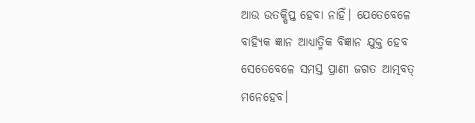ଆଉ ଉତକ୍ଷିପ୍ତ ହେବା ନାହିଁ। ଯେତେବେଳେ ବାହ୍ୟିକ ଜ୍ଞାନ ଆଧ୍ୟାତ୍ମିକ ବିଜ୍ଞାନ ଯୁକ୍ତ ହେବ ସେତେବେଳେ ସମସ୍ତ ପ୍ରାଣୀ ଜଗତ ଆତ୍ମବତ୍ ମନେହେବ।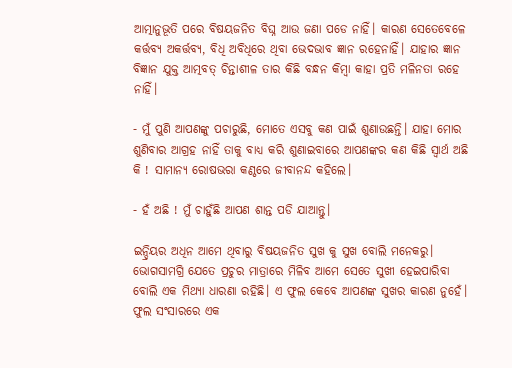ଆତ୍ମାନୁଭୂତି ପରେ ବିଷୟଜନିତ ବିଘ୍ନ ଆଉ ଜଣା ପଡେ ନାହିଁ। କାରଣ ସେତେବେଳେ କର୍ତ୍ତବ୍ଯ ଅକର୍ତ୍ତବ୍ୟ, ବିଧି ଅବିଧିରେ ଥିବା ଭେଦଭାବ ଜ୍ଞାନ ରହେନାହିଁ। ଯାହାର ଜ୍ଞାନ ବିଜ୍ଞାନ ଯୁକ୍ତ ଆତ୍ମବତ୍ ଚିନ୍ତାଶୀଳ ତାର କିଛି ବନ୍ଧନ କିମ୍ବା କାହା ପ୍ରତି ମଳିନତା ରହେ ନାହିଁ।

- ମୁଁ ପୁଣି ଆପଣଙ୍କୁ ପଚାରୁଛି, ମୋତେ ଏସବୁ କଣ ପାଇଁ ଶୁଣାଉଛନ୍ତି। ଯାହା ମୋର ଶୁଣିବାର ଆଗ୍ରହ ନାହିଁ ତାକୁ ବାଧ୍ଯ କରି ଶୁଣାଇବାରେ ଆପଣଙ୍କର କଣ କିଛି ସ୍ବାର୍ଥ ଅଛି କି ! ସାମାନ୍ଯ ରୋଷଭରା କଣ୍ଠରେ ଜୀବାନନ୍ଦ କହିଲେ।

- ହଁ ଅଛି ! ମୁଁ ଚାହୁଁଛି ଆପଣ ଶାନ୍ତ ପଡି ଯାଆନ୍ତୁ।

ଇନ୍ଦ୍ରିୟର ଅଧିନ ଆମେ ଥିବାରୁ ବିଷୟଜନିତ ସୁଖ କୁ ସୁଖ ବୋଲି ମନେକରୁ। ଭୋଗସାମଗ୍ରି ଯେତେ ପ୍ରଚୁର ମାତ୍ରାରେ ମିଳିବ ଆମେ ସେତେ ସୁଖୀ ହେଇପାରିବା ବୋଲି ଏକ ମିଥ୍ୟା ଧାରଣା ରହିଛି। ଏ ଫୁଲ କେବେ ଆପଣଙ୍କ ସୁଖର କାରଣ ନୁହେଁ। ଫୁଲ ସଂସାରରେ ଏକ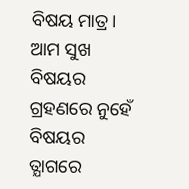ବିଷୟ ମାତ୍ର। ଆମ ସୁଖ ବିଷୟର ଗ୍ରହଣରେ ନୁହେଁ ବିଷୟର ତ୍ଯାଗରେ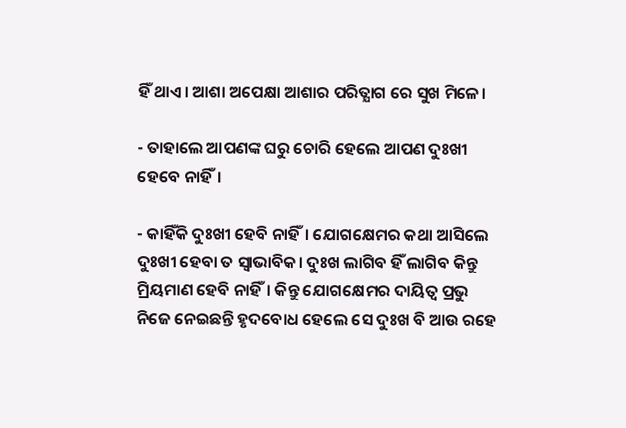ହିଁ ଥାଏ। ଆଶା ଅପେକ୍ଷା ଆଶାର ପରିତ୍ଯାଗ ରେ ସୁଖ ମିଳେ।

- ତାହାଲେ ଆପଣଙ୍କ ଘରୁ ଚୋରି ହେଲେ ଆପଣ ଦୁଃଖୀ ହେବେ ନାହିଁ।

- କାହିଁକି ଦୁଃଖୀ ହେବି ନାହିଁ। ଯୋଗକ୍ଷେମର କଥା ଆସିଲେ ଦୁଃଖୀ ହେବା ତ ସ୍ୱାଭାବିକ। ଦୁଃଖ ଲାଗିବ ହିଁ ଲାଗିବ କିନ୍ତୁ ମ୍ରିୟମାଣ ହେବି ନାହିଁ। କିନ୍ତୁ ଯୋଗକ୍ଷେମର ଦାୟିତ୍ବ ପ୍ରଭୁ ନିଜେ ନେଇଛନ୍ତି ହୃଦବୋଧ ହେଲେ ସେ ଦୁଃଖ ବି ଆଉ ରହେ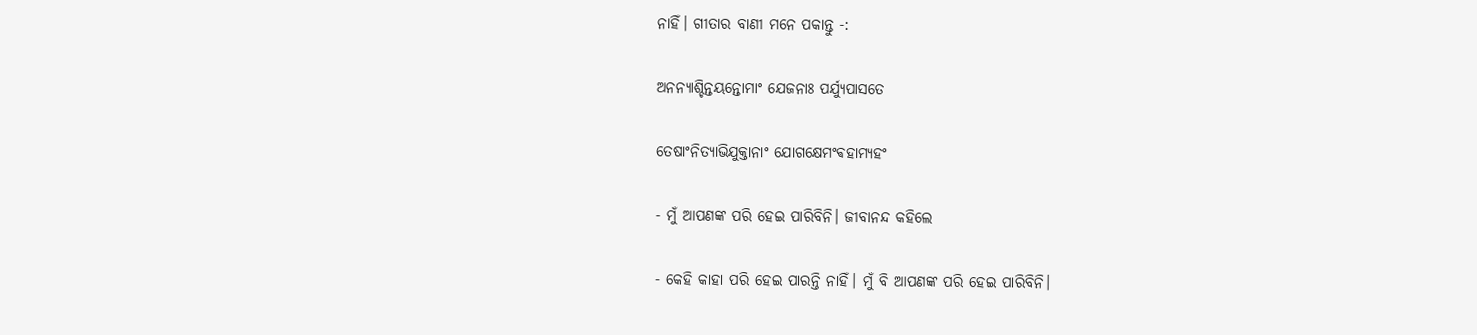ନାହିଁ। ଗୀତାର ବାଣୀ ମନେ ପକାନ୍ତୁ -:

ଅନନ୍ୟାଶ୍ଚିନ୍ତୟନ୍ତୋମାଂ ଯେଜନାଃ ପର୍ଯ୍ୟୁପାସତେ

ତେଷାଂନିତ୍ୟାଭିଯୁକ୍ତାନାଂ ଯୋଗକ୍ଷେମଂଵହାମ୍ୟହଂ

- ମୁଁ ଆପଣଙ୍କ ପରି ହେଇ ପାରିବିନି। ଜୀବାନନ୍ଦ କହିଲେ

- କେହି କାହା ପରି ହେଇ ପାରନ୍ତି ନାହିଁ। ମୁଁ ବି ଆପଣଙ୍କ ପରି ହେଇ ପାରିବିନି।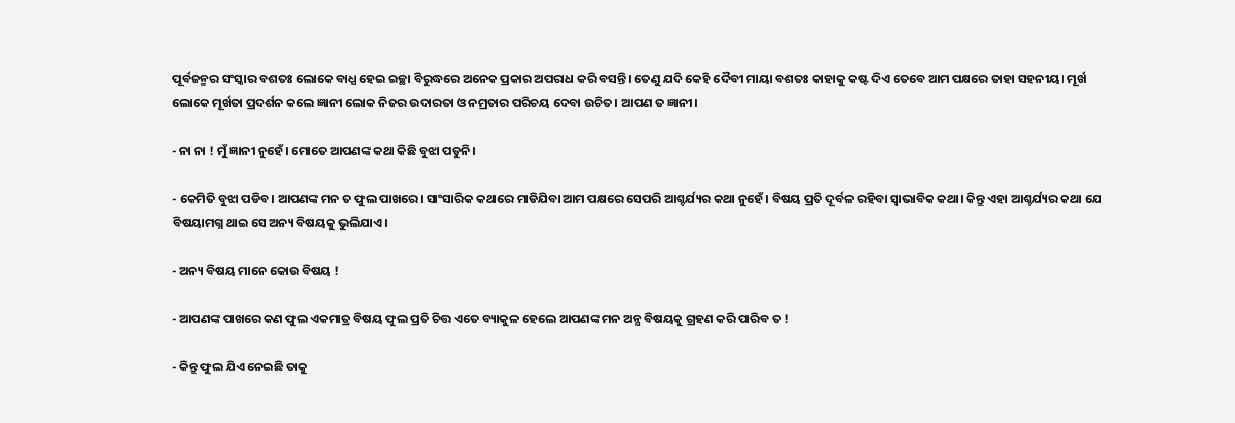ପୂର୍ବଜନ୍ମର ସଂସ୍କାର ବଶତଃ ଲୋକେ ବାଧ୍ଯ ହେଇ ଇଚ୍ଛା ବିରୁଦ୍ଧରେ ଅନେକ ପ୍ରକାର ଅପରାଧ କରି ବସନ୍ତି। ତେଣୁ ଯଦି କେହି ଦୈବୀ ମାୟା ବଶତଃ କାହାକୁ କଷ୍ଟ ଦିଏ ତେବେ ଆମ ପକ୍ଷରେ ତାହା ସହନୀୟ। ମୂର୍ଖ ଲୋକେ ମୂର୍ଖତା ପ୍ରଦର୍ଶନ କଲେ ଜ୍ଞାନୀ ଲୋକ ନିଜର ଉଦାରତା ଓ ନମ୍ରତାର ପରିଚୟ ଦେବା ଉଚିତ। ଆପଣ ତ ଜ୍ଞାନୀ।

- ନା ନା ! ମୁଁ ଜ୍ଞାନୀ ନୁହେଁ। ମୋତେ ଆପଣଙ୍କ କଥା କିଛି ବୁଝା ପଡୁନି।

- କେମିତି ବୁଝା ପଡିବ। ଆପଣଙ୍କ ମନ ତ ଫୁଲ ପାଖରେ। ସାଂସାରିକ କଥାରେ ମାଡିଯିବା ଆମ ପକ୍ଷରେ ସେପରି ଆଶ୍ଚର୍ଯ୍ୟର କଥା ନୁହେଁ। ବିଷୟ ପ୍ରତି ଦୂର୍ବଳ ରହିବା ସ୍ୱାଭାବିକ କଥା। କିନ୍ତୁ ଏହା ଆଶ୍ଚର୍ଯ୍ୟର କଥା ଯେ ବିଷୟାମଗ୍ନ ଥାଇ ସେ ଅନ୍ୟ ବିଷୟକୁ ଭୁଲିଯାଏ।

- ଅନ୍ୟ ବିଷୟ ମାନେ କୋଉ ବିଷୟ !

- ଆପଣଙ୍କ ପାଖରେ କଣ ଫୁଲ ଏକମାତ୍ର ବିଷୟ ଫୁଲ ପ୍ରତି ଚିତ୍ତ ଏତେ ବ୍ୟାକୁଳ ହେଲେ ଆପଣଙ୍କ ମନ ଅନ୍ଯ ବିଷୟକୁ ଗ୍ରହଣ କରି ପାରିବ ତ !

- କିନ୍ତୁ ଫୁଲ ଯିଏ ନେଇଛି ତାକୁ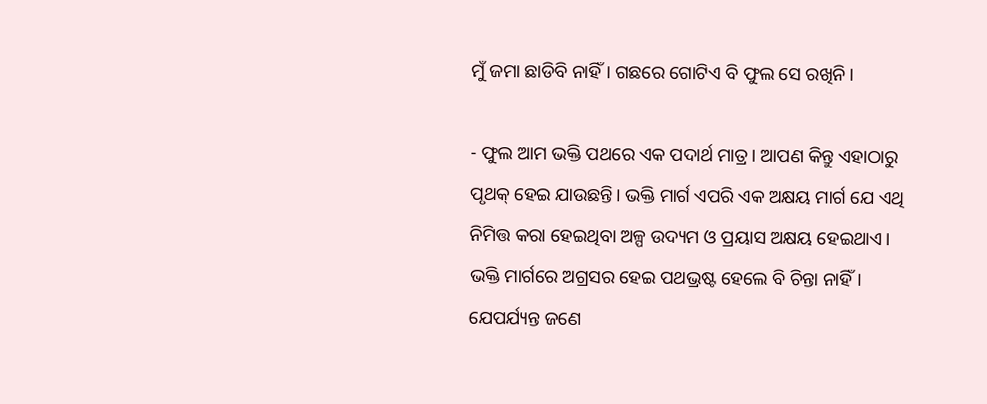ମୁଁ ଜମା ଛାଡିବି ନାହିଁ। ଗଛରେ ଗୋଟିଏ ବି ଫୁଲ ସେ ରଖିନି।

- ଫୁଲ ଆମ ଭକ୍ତି ପଥରେ ଏକ ପଦାର୍ଥ ମାତ୍ର। ଆପଣ କିନ୍ତୁ ଏହାଠାରୁ ପୃଥକ୍ ହେଇ ଯାଉଛନ୍ତି। ଭକ୍ତି ମାର୍ଗ ଏପରି ଏକ ଅକ୍ଷୟ ମାର୍ଗ ଯେ ଏଥି ନିମିତ୍ତ କରା ହେଇଥିବା ଅଳ୍ପ ଉଦ୍ୟମ ଓ ପ୍ରୟାସ ଅକ୍ଷୟ ହେଇଥାଏ। ଭକ୍ତି ମାର୍ଗରେ ଅଗ୍ରସର ହେଇ ପଥଭ୍ରଷ୍ଟ ହେଲେ ବି ଚିନ୍ତା ନାହିଁ। ଯେପର୍ଯ୍ୟନ୍ତ ଜଣେ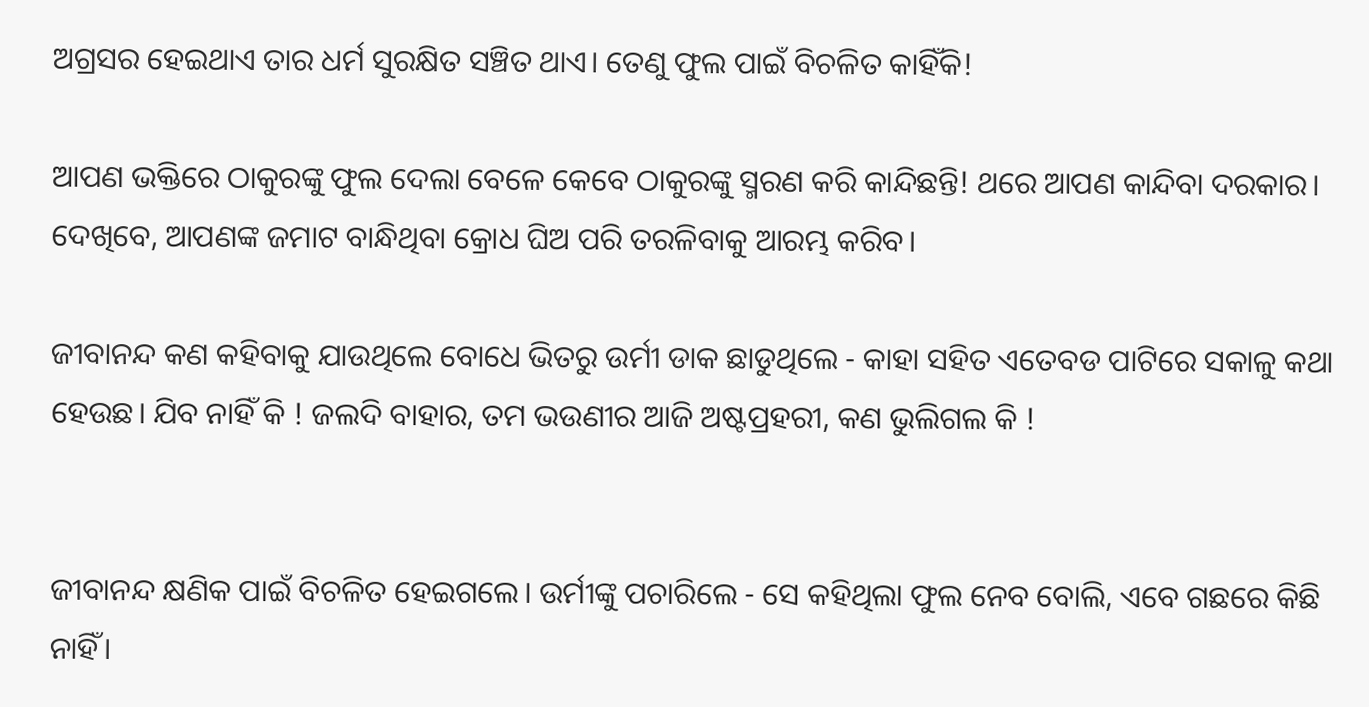ଅଗ୍ରସର ହେଇଥାଏ ତାର ଧର୍ମ ସୁରକ୍ଷିତ ସଞ୍ଚିତ ଥାଏ। ତେଣୁ ଫୁଲ ପାଇଁ ବିଚଳିତ କାହିଁକି!

ଆପଣ ଭକ୍ତିରେ ଠାକୁରଙ୍କୁ ଫୁଲ ଦେଲା ବେଳେ କେବେ ଠାକୁରଙ୍କୁ ସ୍ମରଣ କରି କାନ୍ଦିଛନ୍ତି! ଥରେ ଆପଣ କାନ୍ଦିବା ଦରକାର। ଦେଖିବେ, ଆପଣଙ୍କ ଜମାଟ ବାନ୍ଧିଥିବା କ୍ରୋଧ ଘିଅ ପରି ତରଳିବାକୁ ଆରମ୍ଭ କରିବ।

ଜୀବାନନ୍ଦ କଣ କହିବାକୁ ଯାଉଥିଲେ ବୋଧେ ଭିତରୁ ଉର୍ମୀ ଡାକ ଛାଡୁଥିଲେ - କାହା ସହିତ ଏତେବଡ ପାଟିରେ ସକାଳୁ କଥା ହେଉଛ। ଯିବ ନାହିଁ କି ! ଜଲଦି ବାହାର, ତମ ଭଉଣୀର ଆଜି ଅଷ୍ଟପ୍ରହରୀ, କଣ ଭୁଲିଗଲ କି !


ଜୀବାନନ୍ଦ କ୍ଷଣିକ ପାଇଁ ବିଚଳିତ ହେଇଗଲେ। ଉର୍ମୀଙ୍କୁ ପଚାରିଲେ - ସେ କହିଥିଲା ଫୁଲ ନେବ ବୋଲି, ଏବେ ଗଛରେ କିଛି ନାହିଁ।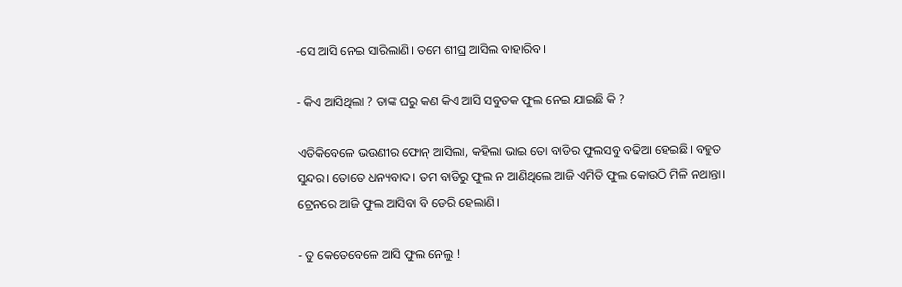-ସେ ଆସି ନେଇ ସାରିଲାଣି। ତମେ ଶୀଘ୍ର ଆସିଲ ବାହାରିବ।

- କିଏ ଆସିଥିଲା ? ତାଙ୍କ ଘରୁ କଣ କିଏ ଆସି ସବୁତକ ଫୁଲ ନେଇ ଯାଇଛି କି ?

ଏତିକିବେଳେ ଭଉଣୀର ଫୋନ୍ ଆସିଲା, କହିଲା ଭାଇ ତୋ ବାଡିର ଫୁଲସବୁ ବଢିଆ ହେଇଛି। ବହୁତ ସୁନ୍ଦର। ତୋତେ ଧନ୍ୟବାଦ। ତମ ବାଡିରୁ ଫୁଲ ନ ଆଣିଥିଲେ ଆଜି ଏମିତି ଫୁଲ କୋଉଠି ମିଳି ନଥାନ୍ତା। ଟ୍ରେନରେ ଆଜି ଫୁଲ ଆସିବା ବି ଡେରି ହେଲାଣି।

- ତୁ କେତେବେଳେ ଆସି ଫୁଲ ନେଲୁ !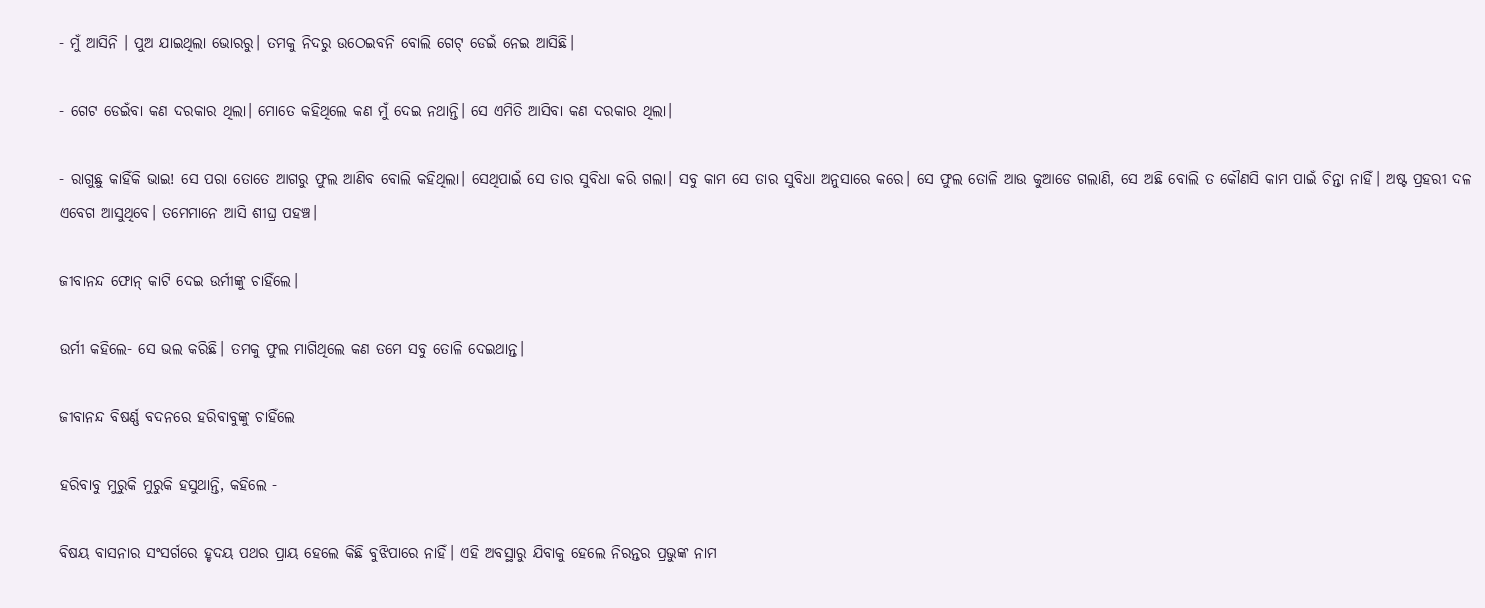- ମୁଁ ଆସିନି । ପୁଅ ଯାଇଥିଲା ଭୋରରୁ। ତମକୁ ନିଦରୁ ଉଠେଇବନି ବୋଲି ଗେଟ୍ ଡେଇଁ ନେଇ ଆସିଛି।

- ଗେଟ ଡେଇଁବା କଣ ଦରକାର ଥିଲା। ମୋତେ କହିଥିଲେ କଣ ମୁଁ ଦେଇ ନଥାନ୍ତି। ସେ ଏମିତି ଆସିବା କଣ ଦରକାର ଥିଲା।

- ରାଗୁଛୁ କାହିଁକି ଭାଇ! ସେ ପରା ତୋତେ ଆଗରୁ ଫୁଲ ଆଣିବ ବୋଲି କହିଥିଲା। ସେଥିପାଇଁ ସେ ତାର ସୁବିଧା କରି ଗଲା। ସବୁ କାମ ସେ ତାର ସୁବିଧା ଅନୁସାରେ କରେ। ସେ ଫୁଲ ତୋଳି ଆଉ କୁଆଡେ ଗଲାଣି, ସେ ଅଛି ବୋଲି ତ କୌଣସି କାମ ପାଇଁ ଚିନ୍ତା ନାହିଁ। ଅଷ୍ଟ ପ୍ରହରୀ ଦଳ ଏବେଗ ଆସୁଥିବେ। ତମେମାନେ ଆସି ଶୀଘ୍ର ପହଞ୍ଚ।

ଜୀବାନନ୍ଦ ଫୋନ୍ କାଟି ଦେଇ ଉର୍ମୀଙ୍କୁ ଚାହିଁଲେ।

ଉର୍ମୀ କହିଲେ- ସେ ଭଲ କରିଛି। ତମକୁ ଫୁଲ ମାଗିଥିଲେ କଣ ତମେ ସବୁ ତୋଳି ଦେଇଥାନ୍ତ।

ଜୀବାନନ୍ଦ ବିଷର୍ଣ୍ଣ ବଦନରେ ହରିବାବୁଙ୍କୁ ଚାହିଁଲେ

ହରିବାବୁ ମୁରୁକି ମୁରୁକି ହସୁଥାନ୍ତି, କହିଲେ -

ବିଷୟ ବାସନାର ସଂସର୍ଗରେ ହୃଦୟ ପଥର ପ୍ରାୟ ହେଲେ କିଛି ବୁଝିପାରେ ନାହିଁ। ଏହି ଅବସ୍ଥାରୁ ଯିବାକୁ ହେଲେ ନିରନ୍ତର ପ୍ରଭୁଙ୍କ ନାମ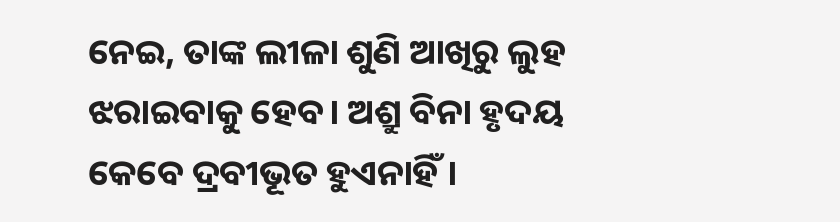ନେଇ, ତାଙ୍କ ଲୀଳା ଶୁଣି ଆଖିରୁ ଲୁହ ଝରାଇବାକୁ ହେବ। ଅଶ୍ରୁ ବିନା ହୃଦୟ କେବେ ଦ୍ରବୀଭୂତ ହୁଏନାହିଁ।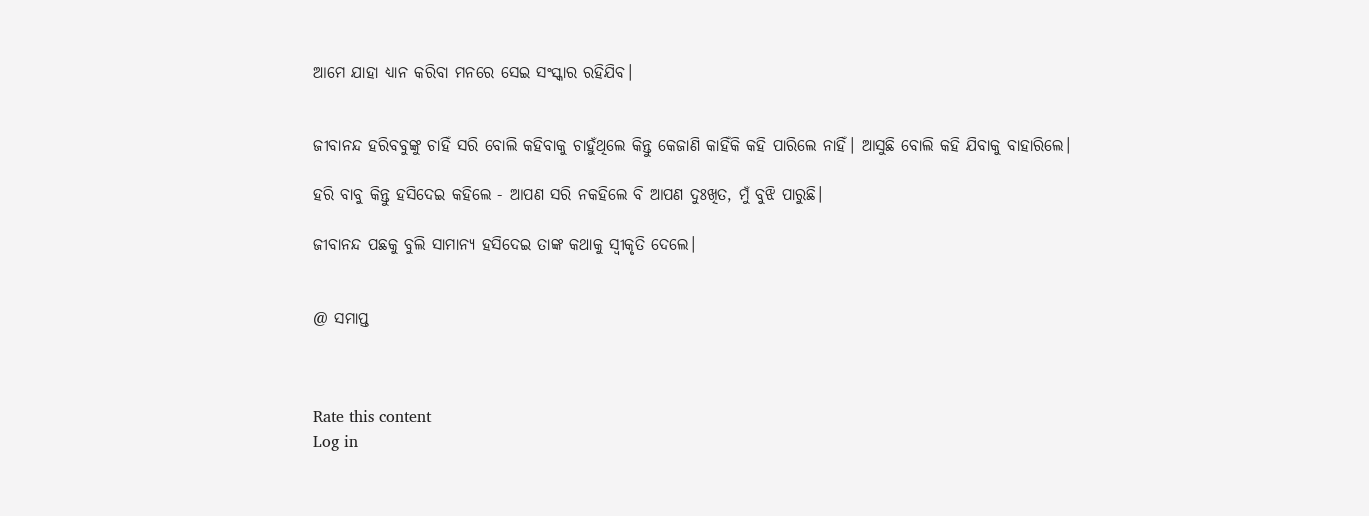ଆମେ ଯାହା ଧ୍ୟାନ କରିବା ମନରେ ସେଇ ସଂସ୍କାର ରହିଯିବ।


ଜୀବାନନ୍ଦ ହରିବବୁଙ୍କୁ ଚାହିଁ ସରି ବୋଲି କହିବାକୁ ଚାହୁଁଥିଲେ କିନ୍ତୁ କେଜାଣି କାହିଁକି କହି ପାରିଲେ ନାହିଁ। ଆସୁଛି ବୋଲି କହି ଯିବାକୁ ବାହାରିଲେ।

ହରି ବାବୁ କିନ୍ତୁ ହସିଦେଇ କହିଲେ - ଆପଣ ସରି ନକହିଲେ ବି ଆପଣ ଦୁଃଖିତ, ମୁଁ ବୁଝି ପାରୁଛି।

ଜୀବାନନ୍ଦ ପଛକୁ ବୁଲି ସାମାନ୍ଯ ହସିଦେଇ ତାଙ୍କ କଥାକୁ ସ୍ବୀକୃତି ଦେଲେ।


@ ସମାପ୍ତ



Rate this content
Log in